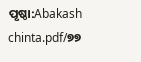ପୃଷ୍ଠା:Abakash chinta.pdf/୭୭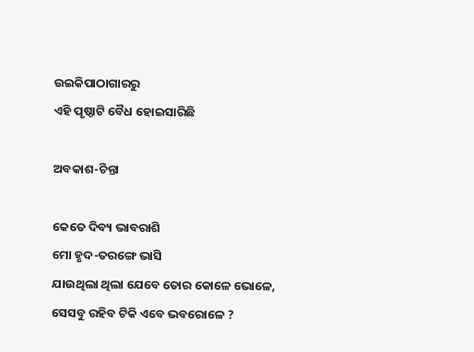ଉଇକିପାଠାଗାର‌ରୁ
ଏହି ପୃଷ୍ଠାଟି ବୈଧ ହୋଇସାରିଛି

ଅବକାଶ-ଚିନ୍ତା

କେତେ ଦିବ୍ୟ ଭାବରାଶି
ମୋ ହୃଦ-ତରଙ୍ଗେ ଭାସି
ଯାଉଥିଲା ଥିଲା ଯେବେ ତୋର କୋଳେ ଭୋଳେ,
ସେସବୁ ରହିବ ଟିକି ଏବେ ଭବରୋଳେ ?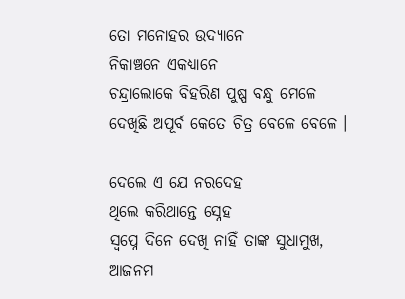ତୋ ମନୋହର ଉଦ୍ୟାନେ
ନିକାଞ୍ଚନେ ଏକଧ୍ୟାନେ
ଚନ୍ଦ୍ରାଲୋକେ ବିହରିଣ ପୁଷ୍ପ ବନ୍ଧୁ ମେଳେ
ଦେଖିଛି ଅପୂର୍ବ କେତେ ଚିତ୍ର ବେଳେ ବେଳେ ।

ଦେଲେ ଏ ଯେ ନରଦେହ
ଥିଲେ କରିଥାନ୍ତେ ସ୍ନେହ
ସ୍ୱପ୍ନେ ଦିନେ ଦେଖି ନାହିଁ ତାଙ୍କ ସୁଧାମୁଖ,
ଆଜନମ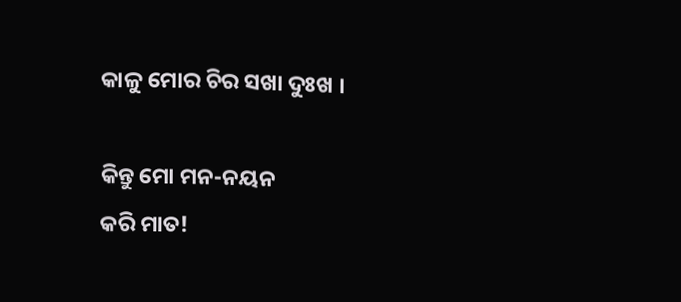କାଳୁ ମୋର ଚିର ସଖା ଦୁଃଖ ।

କିନ୍ତୁ ମୋ ମନ-ନୟନ
କରି ମାତ!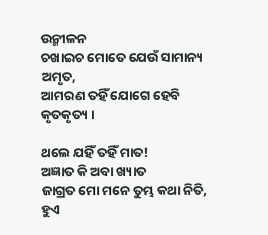ଉନ୍ମୀଳନ
ଚଖାଇଚ ମୋତେ ଯେଉଁ ସାମାନ୍ୟ ଅମୃତ,
ଆମରଣ ତହିଁ ଯୋଗେ ହେବି କୃତକୃତ୍ୟ ।

ଥଲେ ଯହିଁ ତହିଁ ମାତ!
ଅଜ୍ଞାତ କି ଅବା ଖ୍ୟାତ
ଜାଗ୍ରତ ମୋ ମନେ ତୁମ୍ଭ କଥା ନିତି,
ହୁଏ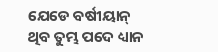ଯେଡେ ବର୍ଷୀୟାନ୍
ଥିବ ତୁମ୍ଭ ପଦେ ଧ୍ୟାନ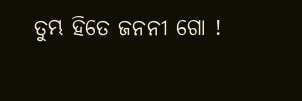ତୁମ୍ଭ ହିତେ ଜନନୀ ଗୋ !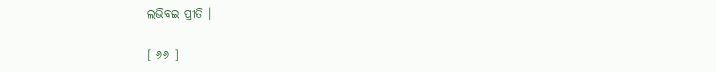ଲଭିବଇ ପ୍ରୀତି ।

[ ୬୬ ]